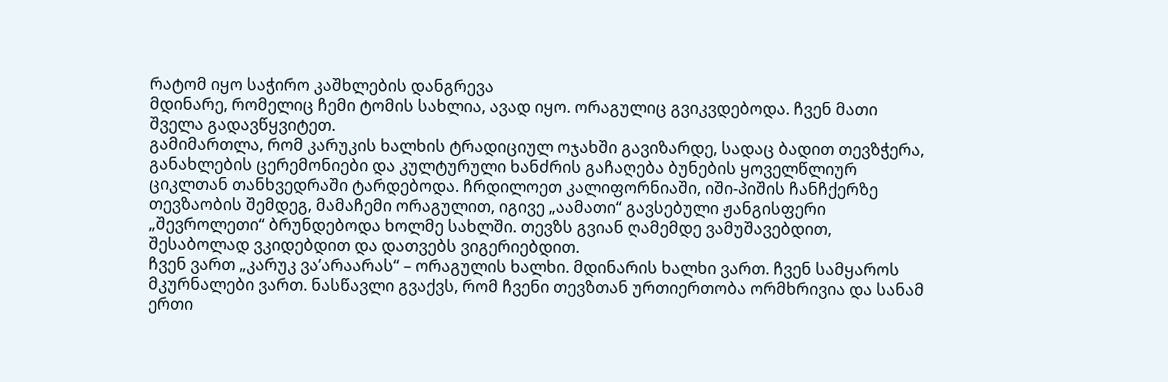რატომ იყო საჭირო კაშხლების დანგრევა
მდინარე, რომელიც ჩემი ტომის სახლია, ავად იყო. ორაგულიც გვიკვდებოდა. ჩვენ მათი შველა გადავწყვიტეთ.
გამიმართლა, რომ კარუკის ხალხის ტრადიციულ ოჯახში გავიზარდე, სადაც ბადით თევზჭერა, განახლების ცერემონიები და კულტურული ხანძრის გაჩაღება ბუნების ყოველწლიურ ციკლთან თანხვედრაში ტარდებოდა. ჩრდილოეთ კალიფორნიაში, იში-პიშის ჩანჩქერზე თევზაობის შემდეგ, მამაჩემი ორაგულით, იგივე „აამათი“ გავსებული ჟანგისფერი „შევროლეთი“ ბრუნდებოდა ხოლმე სახლში. თევზს გვიან ღამემდე ვამუშავებდით, შესაბოლად ვკიდებდით და დათვებს ვიგერიებდით.
ჩვენ ვართ „კარუკ ვა’არაარას“ – ორაგულის ხალხი. მდინარის ხალხი ვართ. ჩვენ სამყაროს მკურნალები ვართ. ნასწავლი გვაქვს, რომ ჩვენი თევზთან ურთიერთობა ორმხრივია და სანამ ერთი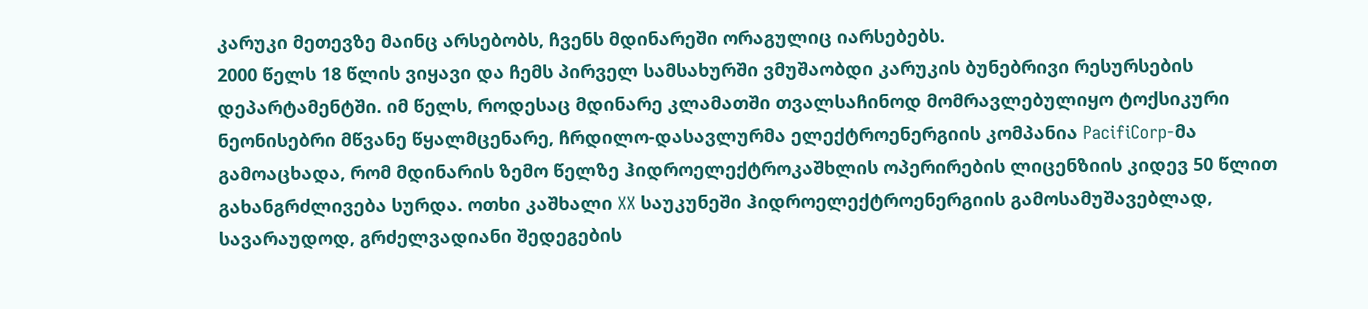კარუკი მეთევზე მაინც არსებობს, ჩვენს მდინარეში ორაგულიც იარსებებს.
2000 წელს 18 წლის ვიყავი და ჩემს პირველ სამსახურში ვმუშაობდი კარუკის ბუნებრივი რესურსების დეპარტამენტში. იმ წელს, როდესაც მდინარე კლამათში თვალსაჩინოდ მომრავლებულიყო ტოქსიკური ნეონისებრი მწვანე წყალმცენარე, ჩრდილო-დასავლურმა ელექტროენერგიის კომპანია PacifiCorp-მა გამოაცხადა, რომ მდინარის ზემო წელზე ჰიდროელექტროკაშხლის ოპერირების ლიცენზიის კიდევ 50 წლით გახანგრძლივება სურდა. ოთხი კაშხალი XX საუკუნეში ჰიდროელექტროენერგიის გამოსამუშავებლად, სავარაუდოდ, გრძელვადიანი შედეგების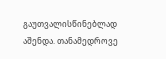გაუთვალისწინებლად აშენდა. თანამედროვე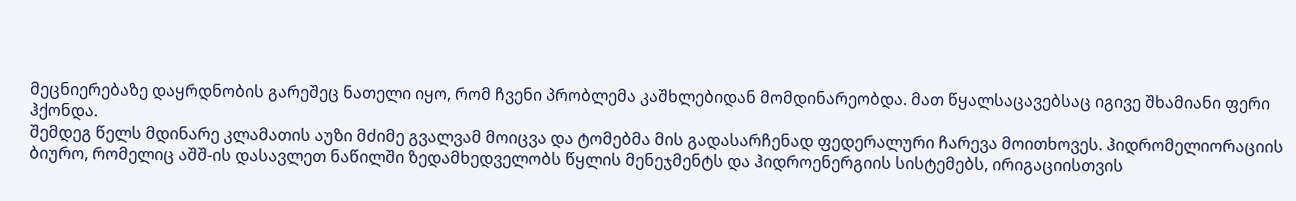მეცნიერებაზე დაყრდნობის გარეშეც ნათელი იყო, რომ ჩვენი პრობლემა კაშხლებიდან მომდინარეობდა. მათ წყალსაცავებსაც იგივე შხამიანი ფერი ჰქონდა.
შემდეგ წელს მდინარე კლამათის აუზი მძიმე გვალვამ მოიცვა და ტომებმა მის გადასარჩენად ფედერალური ჩარევა მოითხოვეს. ჰიდრომელიორაციის ბიურო, რომელიც აშშ-ის დასავლეთ ნაწილში ზედამხედველობს წყლის მენეჯმენტს და ჰიდროენერგიის სისტემებს, ირიგაციისთვის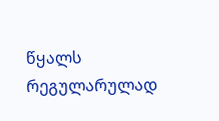წყალს რეგულარულად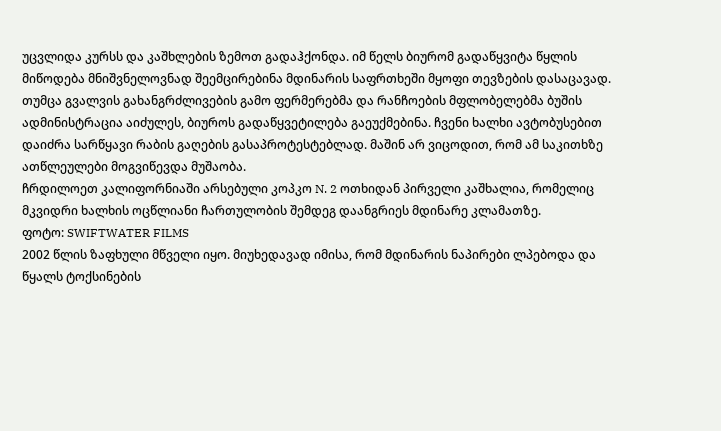უცვლიდა კურსს და კაშხლების ზემოთ გადაჰქონდა. იმ წელს ბიურომ გადაწყვიტა წყლის მიწოდება მნიშვნელოვნად შეემცირებინა მდინარის საფრთხეში მყოფი თევზების დასაცავად. თუმცა გვალვის გახანგრძლივების გამო ფერმერებმა და რანჩოების მფლობელებმა ბუშის ადმინისტრაცია აიძულეს, ბიუროს გადაწყვეტილება გაეუქმებინა. ჩვენი ხალხი ავტობუსებით დაიძრა სარწყავი რაბის გაღების გასაპროტესტებლად. მაშინ არ ვიცოდით, რომ ამ საკითხზე ათწლეულები მოგვიწევდა მუშაობა.
ჩრდილოეთ კალიფორნიაში არსებული კოპკო N. 2 ოთხიდან პირველი კაშხალია, რომელიც მკვიდრი ხალხის ოცწლიანი ჩართულობის შემდეგ დაანგრიეს მდინარე კლამათზე.
ფოტო: SWIFTWATER FILMS
2002 წლის ზაფხული მწველი იყო. მიუხედავად იმისა, რომ მდინარის ნაპირები ლპებოდა და წყალს ტოქსინების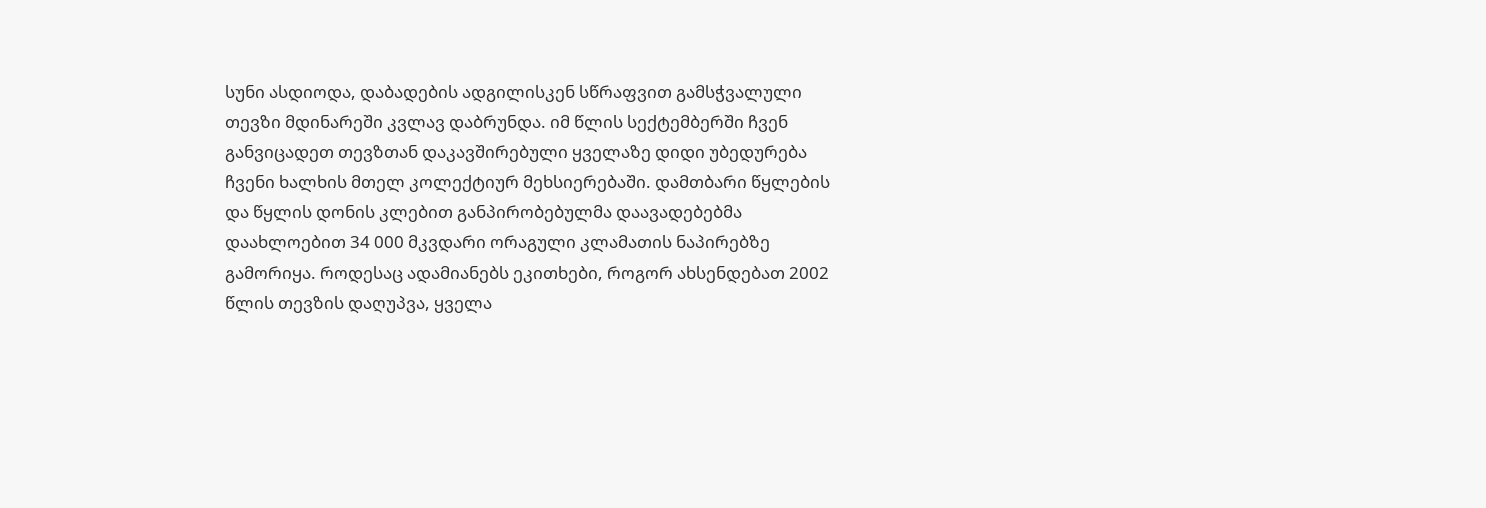სუნი ასდიოდა, დაბადების ადგილისკენ სწრაფვით გამსჭვალული თევზი მდინარეში კვლავ დაბრუნდა. იმ წლის სექტემბერში ჩვენ განვიცადეთ თევზთან დაკავშირებული ყველაზე დიდი უბედურება ჩვენი ხალხის მთელ კოლექტიურ მეხსიერებაში. დამთბარი წყლების და წყლის დონის კლებით განპირობებულმა დაავადებებმა დაახლოებით 34 000 მკვდარი ორაგული კლამათის ნაპირებზე გამორიყა. როდესაც ადამიანებს ეკითხები, როგორ ახსენდებათ 2002 წლის თევზის დაღუპვა, ყველა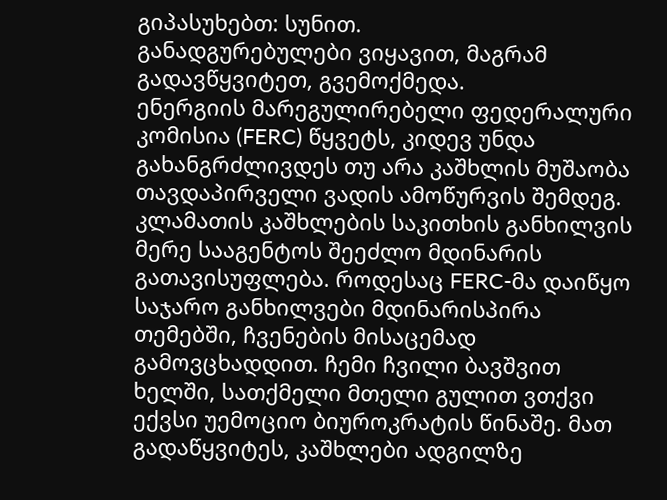გიპასუხებთ: სუნით.
განადგურებულები ვიყავით, მაგრამ გადავწყვიტეთ, გვემოქმედა.
ენერგიის მარეგულირებელი ფედერალური კომისია (FERC) წყვეტს, კიდევ უნდა გახანგრძლივდეს თუ არა კაშხლის მუშაობა თავდაპირველი ვადის ამოწურვის შემდეგ. კლამათის კაშხლების საკითხის განხილვის მერე სააგენტოს შეეძლო მდინარის გათავისუფლება. როდესაც FERC-მა დაიწყო საჯარო განხილვები მდინარისპირა თემებში, ჩვენების მისაცემად გამოვცხადდით. ჩემი ჩვილი ბავშვით ხელში, სათქმელი მთელი გულით ვთქვი ექვსი უემოციო ბიუროკრატის წინაშე. მათ გადაწყვიტეს, კაშხლები ადგილზე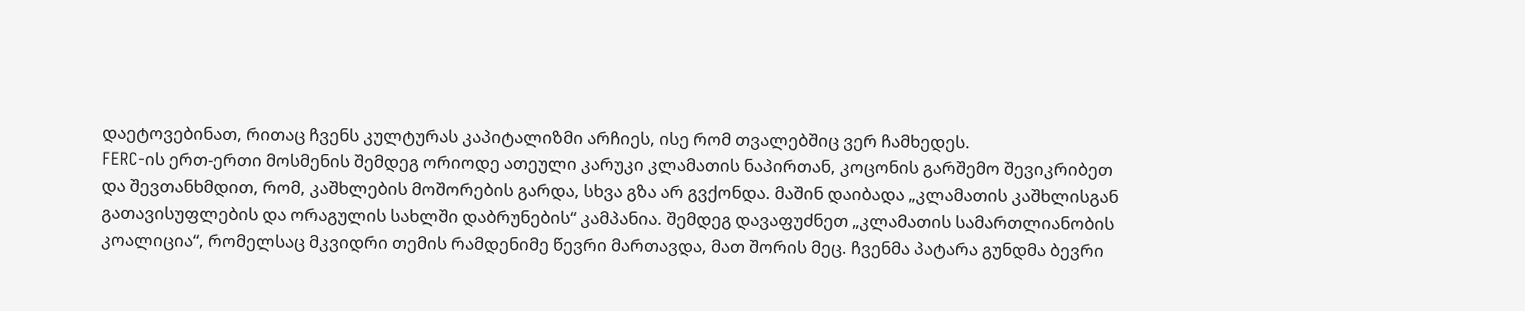დაეტოვებინათ, რითაც ჩვენს კულტურას კაპიტალიზმი არჩიეს, ისე რომ თვალებშიც ვერ ჩამხედეს.
FERC-ის ერთ-ერთი მოსმენის შემდეგ ორიოდე ათეული კარუკი კლამათის ნაპირთან, კოცონის გარშემო შევიკრიბეთ და შევთანხმდით, რომ, კაშხლების მოშორების გარდა, სხვა გზა არ გვქონდა. მაშინ დაიბადა „კლამათის კაშხლისგან გათავისუფლების და ორაგულის სახლში დაბრუნების“ კამპანია. შემდეგ დავაფუძნეთ „კლამათის სამართლიანობის კოალიცია“, რომელსაც მკვიდრი თემის რამდენიმე წევრი მართავდა, მათ შორის მეც. ჩვენმა პატარა გუნდმა ბევრი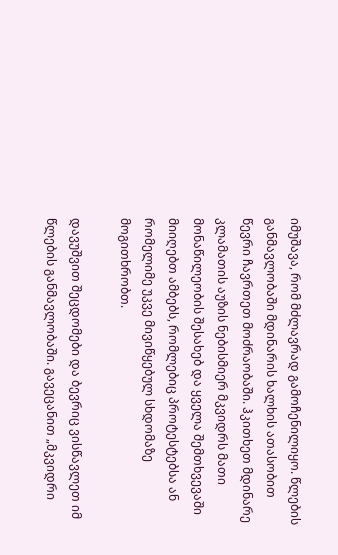იმუშავა, რომ მძლავრად გამოჩენილიყო. წლების განმავლობაში მდინარის ხალხის ათასობით წევრი ჩავრთეთ მოძრაობაში. ჰკითხეთ მდინარე კლამათის აუზის ნებისმიერ მკვიდრს მათი მონაწილეობის შესახებ და ყველა შემთხვევაში მიიღებთ ამბებს, რომლებიც პროტესტებსა ან რომელიმე უკვე მივიწყებულ სხდომაზე მოგითხრობთ.

დავუშვით შეცდომები და ბევრიც ვისწავლეთ იმ წლების განმავლობაში. გავეცანით „მკვიდრი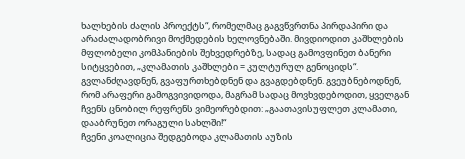ხალხების ძალის პროექტს“, რომელმაც გაგვწვრთნა პირდაპირი და არაძალადობრივი მოქმედების ხელოვნებაში. მივდიოდით კაშხლების მფლობელი კომპანიების შეხვედრებზე, სადაც გამოვფინეთ ბანერი სიტყვებით, „კლამათის კაშხლები = კულტურულ გენოციდს“. გვლანძღავდნენ, გვაფურთხებდნენ და გვაგდებდნენ. გვეუბნებოდნენ, რომ არაფერი გამოგვივიდოდა, მაგრამ სადაც მოვხვდებოდით, ყველგან ჩვენს ცნობილ რეფრენს ვიმეორებდით: „გაათავისუფლეთ კლამათი, დააბრუნეთ ორაგული სახლში!“
ჩვენი კოალიცია შედგებოდა კლამათის აუზის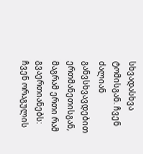სხვადასხვა ტომისგან. ჩვენ ძალიან განვსხვავდებით ერთმანეთისგან, მაგრამ ერთი რამ გვაერთიანებს: ჩვენ ორაგულის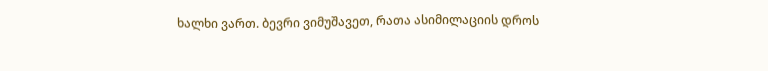ხალხი ვართ. ბევრი ვიმუშავეთ, რათა ასიმილაციის დროს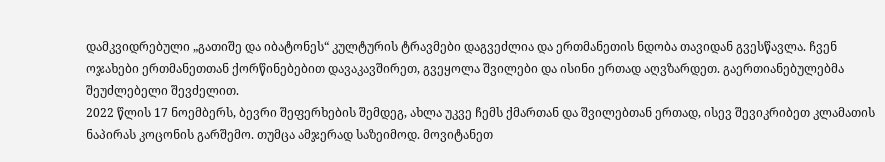დამკვიდრებული „გათიშე და იბატონეს“ კულტურის ტრავმები დაგვეძლია და ერთმანეთის ნდობა თავიდან გვესწავლა. ჩვენ ოჯახები ერთმანეთთან ქორწინებებით დავაკავშირეთ, გვეყოლა შვილები და ისინი ერთად აღვზარდეთ. გაერთიანებულებმა შეუძლებელი შევძელით.
2022 წლის 17 ნოემბერს, ბევრი შეფერხების შემდეგ, ახლა უკვე ჩემს ქმართან და შვილებთან ერთად, ისევ შევიკრიბეთ კლამათის ნაპირას კოცონის გარშემო. თუმცა ამჯერად საზეიმოდ. მოვიტანეთ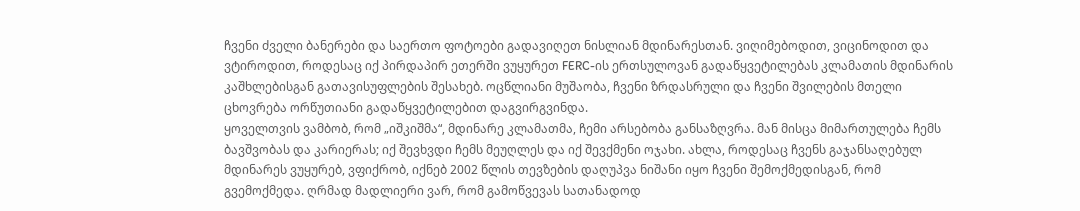ჩვენი ძველი ბანერები და საერთო ფოტოები გადავიღეთ ნისლიან მდინარესთან. ვიღიმებოდით, ვიცინოდით და ვტიროდით, როდესაც იქ პირდაპირ ეთერში ვუყურეთ FERC-ის ერთსულოვან გადაწყვეტილებას კლამათის მდინარის კაშხლებისგან გათავისუფლების შესახებ. ოცწლიანი მუშაობა, ჩვენი ზრდასრული და ჩვენი შვილების მთელი ცხოვრება ორწუთიანი გადაწყვეტილებით დაგვირგვინდა.
ყოველთვის ვამბობ, რომ „იშკიშმა“, მდინარე კლამათმა, ჩემი არსებობა განსაზღვრა. მან მისცა მიმართულება ჩემს ბავშვობას და კარიერას; იქ შევხვდი ჩემს მეუღლეს და იქ შევქმენი ოჯახი. ახლა, როდესაც ჩვენს გაჯანსაღებულ მდინარეს ვუყურებ, ვფიქრობ, იქნებ 2002 წლის თევზების დაღუპვა ნიშანი იყო ჩვენი შემოქმედისგან, რომ გვემოქმედა. ღრმად მადლიერი ვარ, რომ გამოწვევას სათანადოდ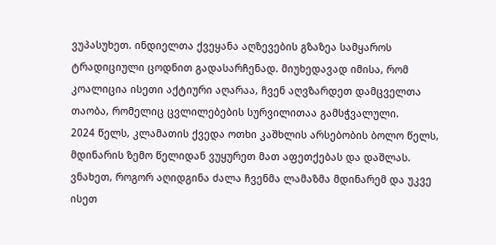ვუპასუხეთ. ინდიელთა ქვეყანა აღზევების გზაზეა სამყაროს ტრადიციული ცოდნით გადასარჩენად. მიუხედავად იმისა, რომ კოალიცია ისეთი აქტიური აღარაა, ჩვენ აღვზარდეთ დამცველთა თაობა, რომელიც ცვლილებების სურვილითაა გამსჭვალული.
2024 წელს, კლამათის ქვედა ოთხი კაშხლის არსებობის ბოლო წელს, მდინარის ზემო წელიდან ვუყურეთ მათ აფეთქებას და დაშლას. ვნახეთ, როგორ აღიდგინა ძალა ჩვენმა ლამაზმა მდინარემ და უკვე ისეთ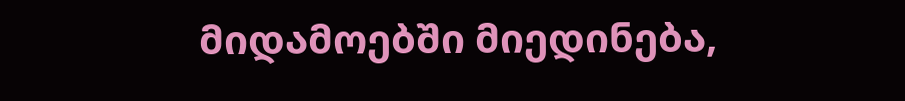მიდამოებში მიედინება,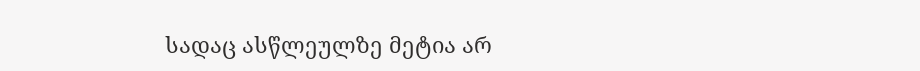სადაც ასწლეულზე მეტია არ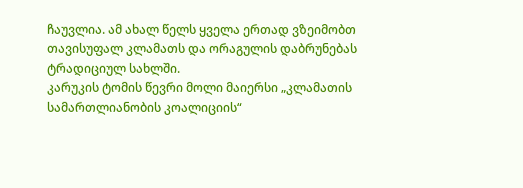ჩაუვლია. ამ ახალ წელს ყველა ერთად ვზეიმობთ თავისუფალ კლამათს და ორაგულის დაბრუნებას ტრადიციულ სახლში.
კარუკის ტომის წევრი მოლი მაიერსი „კლამათის სამართლიანობის კოალიციის“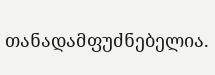თანადამფუძნებელია.